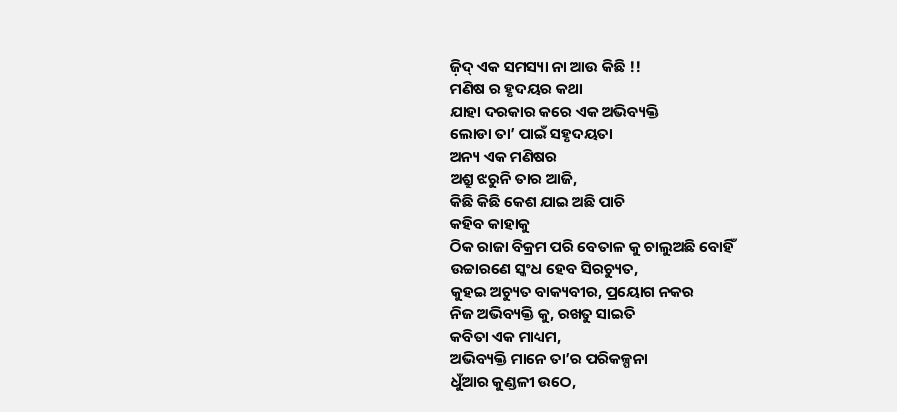ଜ଼ିଦ୍ ଏକ ସମସ୍ୟା ନା ଆଉ କିଛି !!
ମଣିଷ ର ହୃଦୟର କଥା
ଯାହା ଦରକାର କରେ ଏକ ଅଭିବ୍ୟକ୍ତି
ଲୋଡା ତା’ ପାଇଁ ସହୃଦୟତା
ଅନ୍ୟ ଏକ ମଣିଷର
ଅଶ୍ରୁ ଝରୁନି ତାର ଆଜି,
କିଛି କିଛି କେଶ ଯାଇ ଅଛି ପାଚି
କହିବ କାହାକୁ
ଠିକ ରାଜା ବିକ୍ରମ ପରି ବେତାଳ କୁ ଚାଲୁଅଛି ବୋହିଁ
ଉଚ୍ଚାରଣେ ସ୍କଂଧ ହେବ ସିରଚ୍ୟୁତ,
କୁହଇ ଅଚ୍ୟୁତ ବାକ୍ୟବୀର, ପ୍ରୟୋଗ ନକର
ନିଜ ଅଭିବ୍ୟକ୍ତି କୁ, ରଖତୁ ସାଇତି
କବିତା ଏକ ମାଧ୍ୟମ,
ଅଭିବ୍ୟକ୍ତି ମାନେ ତା’ର ପରିକଳ୍ପନା
ଧୁଁଆର କୁଣ୍ଡଳୀ ଉଠେ,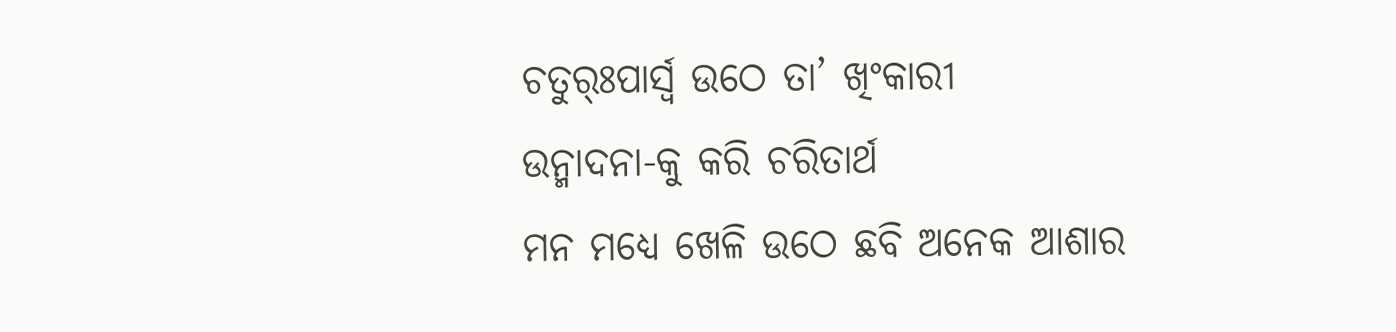ଚତୁର୍ଃପାର୍ସ୍ବ ଉଠେ ତା’ ଖିଂକାରୀ
ଉନ୍ମାଦନା-କୁ କରି ଚରିତାର୍ଥ
ମନ ମଧ୍ୟେ ଖେଳି ଉଠେ ଛବି ଅନେକ ଆଶାର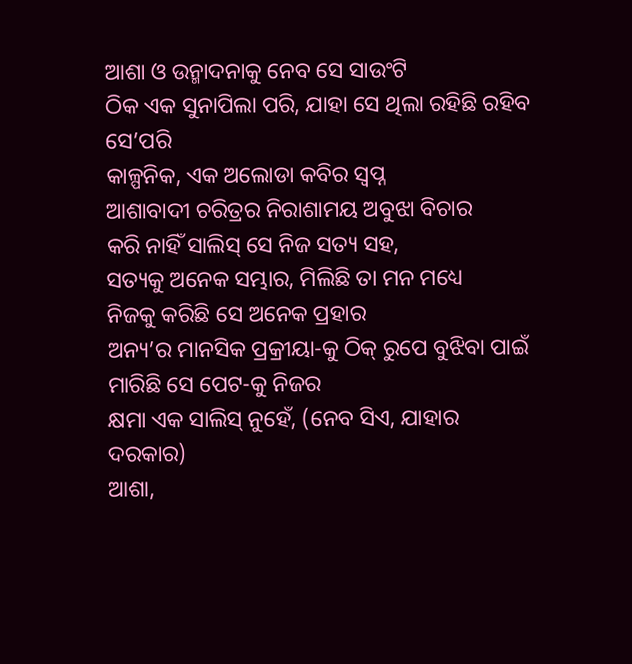ଆଶା ଓ ଉନ୍ମାଦନାକୁ ନେବ ସେ ସାଉଂଟି
ଠିକ ଏକ ସୁନାପିଲା ପରି, ଯାହା ସେ ଥିଲା ରହିଛି ରହିବ ସେ’ପରି
କାଳ୍ପନିକ, ଏକ ଅଲୋଡା କବିର ସ୍ବପ୍ନ
ଆଶାବାଦୀ ଚରିତ୍ରର ନିରାଶାମୟ ଅବୁଝା ବିଚାର
କରି ନାହିଁ ସାଲିସ୍ ସେ ନିଜ ସତ୍ୟ ସହ,
ସତ୍ୟକୁ ଅନେକ ସମ୍ଭାର, ମିଲିଛି ତା ମନ ମଧ୍ୟେ
ନିଜକୁ କରିଛି ସେ ଅନେକ ପ୍ରହାର
ଅନ୍ୟ’ର ମାନସିକ ପ୍ରକ୍ରୀୟା-କୁ ଠିକ୍ ରୁପେ ବୁଝିବା ପାଇଁ
ମାରିଛି ସେ ପେଟ-କୁ ନିଜର
କ୍ଷମା ଏକ ସାଲିସ୍ ନୁହେଁ, (ନେବ ସିଏ, ଯାହାର ଦରକାର)
ଆଶା,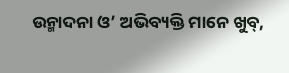ଉନ୍ମାଦନା ଓ’ ଅଭିବ୍ୟକ୍ତି ମାନେ ଖୁବ୍,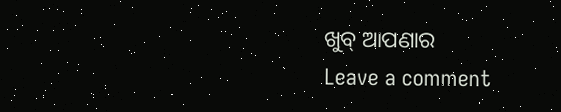ଖୁବ୍ ଆପଣାର
Leave a comment